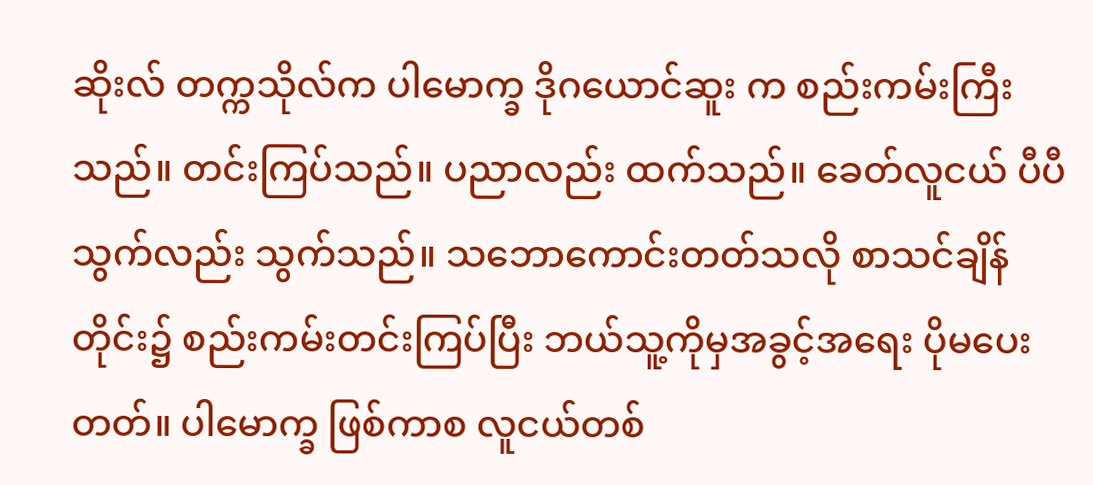ဆိုးလ် တက္ကသိုလ်က ပါမောက္ခ ဒိုဂယောင်ဆူး က စည်းကမ်းကြီးသည်။ တင်းကြပ်သည်။ ပညာလည်း ထက်သည်။ ခေတ်လူငယ် ပီပီ သွက်လည်း သွက်သည်။ သဘောကောင်းတတ်သလို စာသင်ချိန်တိုင်း၌ စည်းကမ်းတင်းကြပ်ပြီး ဘယ်သူ့ကိုမှအခွင့်အရေး ပိုမပေးတတ်။ ပါမောက္ခ ဖြစ်ကာစ လူငယ်တစ်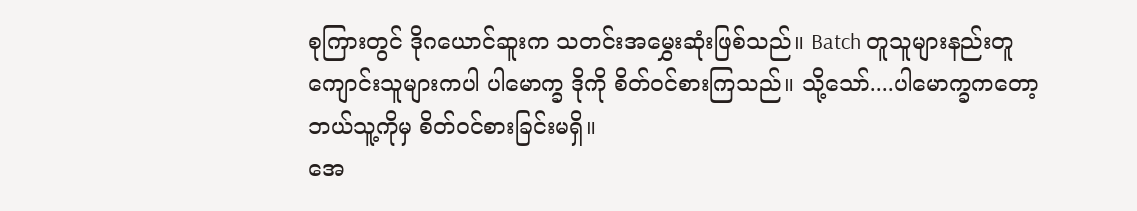စုကြားတွင် ဒိုဂယောင်ဆူးက သတင်းအမွှေးဆုံးဖြစ်သည်။ Batch တူသူများနည်းတူ ကျောင်းသူများကပါ ပါမောက္ခ ဒိုကို စိတ်ဝင်စားကြသည်။ သို့သော်....ပါမောက္ခကတော့ ဘယ်သူ့ကိုမှ စိတ်ဝင်စားခြင်းမရှိ။
အေ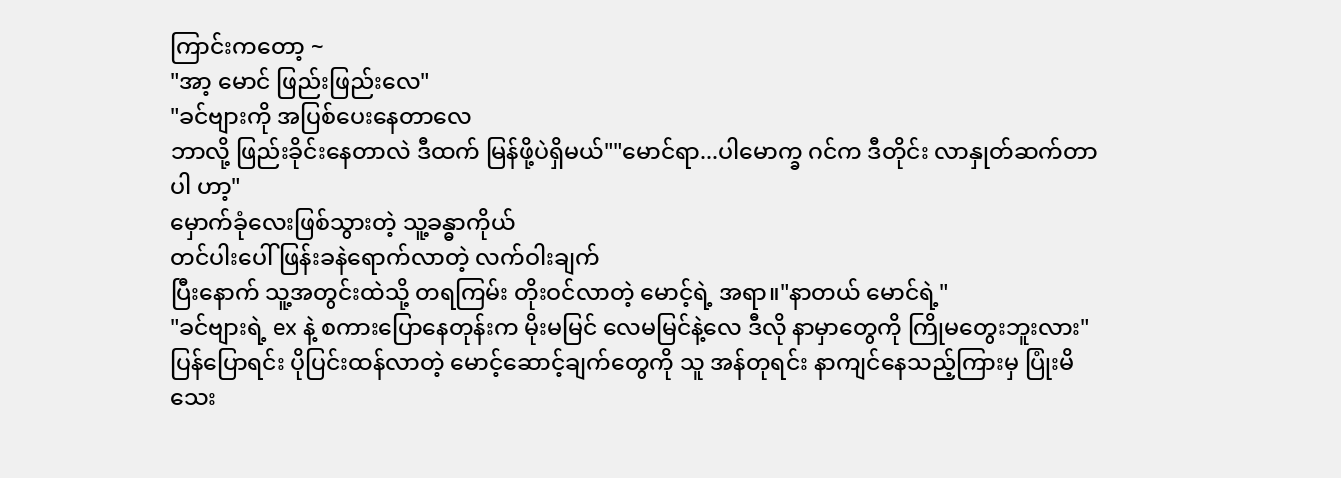ကြာင်းကတော့ ~
"အာ့ မောင် ဖြည်းဖြည်းလေ"
"ခင်ဗျားကို အပြစ်ပေးနေတာလေ
ဘာလို့ ဖြည်းခိုင်းနေတာလဲ ဒီထက် မြန်ဖို့ပဲရှိမယ်""မောင်ရာ...ပါမောက္ခ ဂင်က ဒီတိုင်း လာနှုတ်ဆက်တာပါ ဟာ့"
မှောက်ခုံလေးဖြစ်သွားတဲ့ သူ့ခန္ဓာကိုယ်
တင်ပါးပေါ် ဖြန်းခနဲရောက်လာတဲ့ လက်ဝါးချက်
ပြီးနောက် သူ့အတွင်းထဲသို့ တရကြမ်း တိုးဝင်လာတဲ့ မောင့်ရဲ့ အရာ။"နာတယ် မောင်ရဲ့"
"ခင်ဗျားရဲ့ ex နဲ့ စကားပြောနေတုန်းက မိုးမမြင် လေမမြင်နဲ့လေ ဒီလို နာမှာတွေကို ကြိုမတွေးဘူးလား"
ပြန်ပြောရင်း ပိုပြင်းထန်လာတဲ့ မောင့်ဆောင့်ချက်တွေကို သူ အန်တုရင်း နာကျင်နေသည့်ကြားမှ ပြုံးမိသေး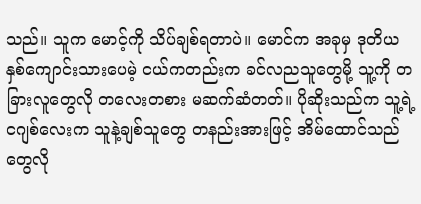သည်။ သူက မောင့်ကို သိပ်ချစ်ရတာပဲ။ မောင်က အခုမှ ဒုတိယနှစ်ကျောင်းသားပေမဲ့ ငယ်ကတည်းက ခင်လညသူတွေမို့ သူ့ကို တခြားလူတွေလို တလေးတစား မဆက်ဆံတတ်။ ပိုဆိုးသည်က သူ့ရဲ့ ငဂျစ်လေးက သူနဲ့ချစ်သူတွေ တနည်းအားဖြင့် အိမ်ထောင်သည်တွေလို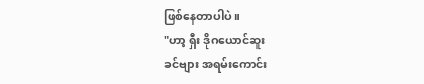ဖြစ်နေတာပါပဲ။
"ဟာ့ ရှီး ဒိုဂယောင်ဆူး
ခင်ဗျား အရမ်းကောင်း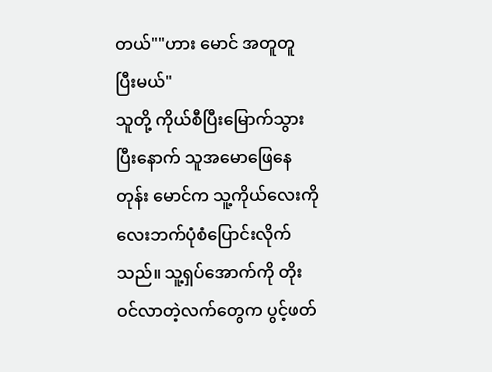တယ်""ဟား မောင် အတူတူ ပြီးမယ်"
သူတို့ ကိုယ်စီပြီးမြောက်သွားပြီးနောက် သူအမောဖြေနေတုန်း မောင်က သူ့ကိုယ်လေးကို လေးဘက်ပုံစံပြောင်းလိုက်သည်။ သူ့ရှပ်အောက်ကို တိုးဝင်လာတဲ့လက်တွေက ပွင့်ဖတ်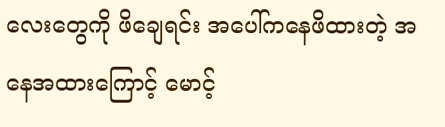လေးတွေကို ဖိချေရင်း အပေါ်ကနေဖိထားတဲ့ အနေအထားကြောင့် မောင့်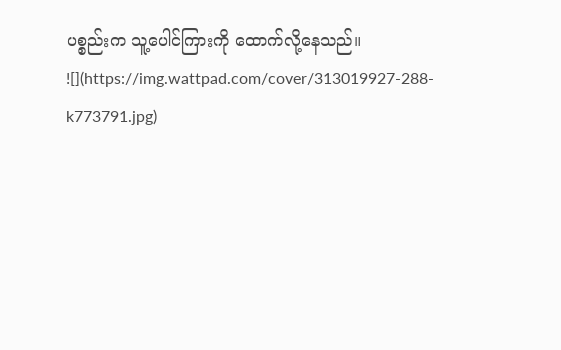ပစ္စည်းက သူ့ပေါင်ကြားကို ထောက်လို့နေသည်။
![](https://img.wattpad.com/cover/313019927-288-k773791.jpg)